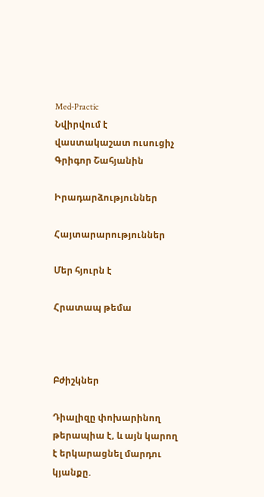Med-Practic
Նվիրվում է վաստակաշատ ուսուցիչ Գրիգոր Շահյանին

Իրադարձություններ

Հայտարարություններ

Մեր հյուրն է

Հրատապ թեմա



Բժիշկներ

Դիալիզը փոխարինող թերապիա է, և այն կարող է երկարացնել մարդու կյանքը.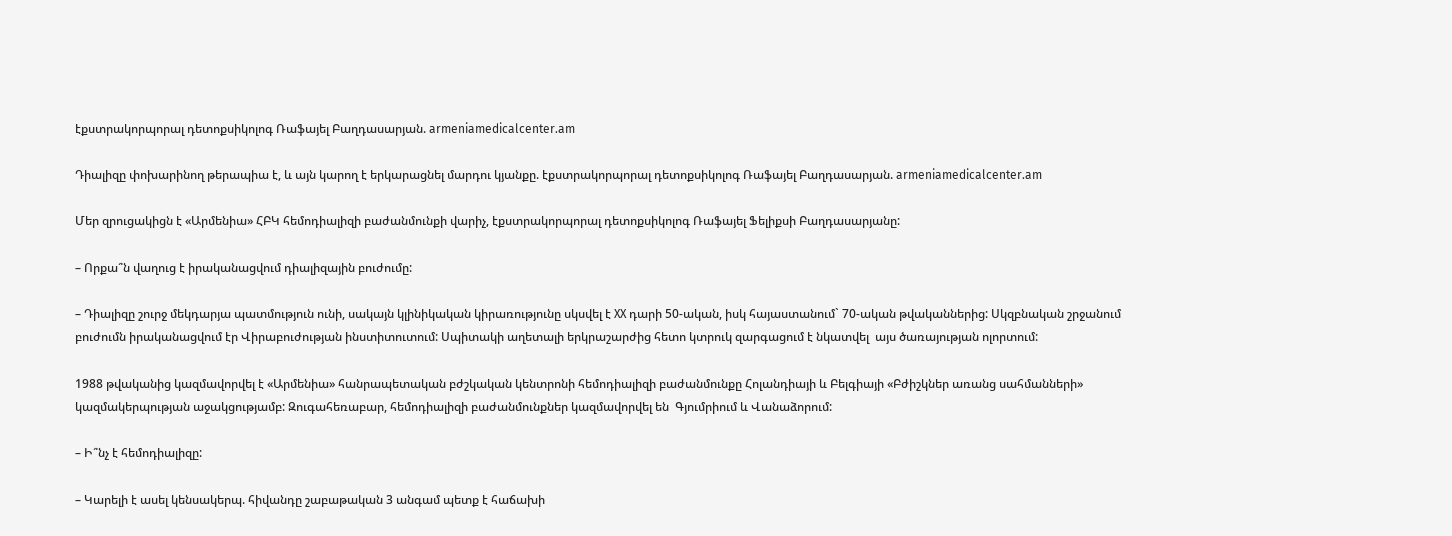էքստրակորպորալ դետոքսիկոլոգ Ռաֆայել Բաղդասարյան. armeniamedicalcenter.am

Դիալիզը փոխարինող թերապիա է, և այն կարող է երկարացնել մարդու կյանքը. էքստրակորպորալ դետոքսիկոլոգ Ռաֆայել Բաղդասարյան. armeniamedicalcenter.am

Մեր զրուցակիցն է «Արմենիա» ՀԲԿ հեմոդիալիզի բաժանմունքի վարիչ, էքստրակորպորալ դետոքսիկոլոգ Ռաֆայել Ֆելիքսի Բաղդասարյանը:

– Որքա՞ն վաղուց է իրականացվում դիալիզային բուժումը:

– Դիալիզը շուրջ մեկդարյա պատմություն ունի, սակայն կլինիկական կիրառությունը սկսվել է XX դարի 50-ական, իսկ հայաստանում` 70-ական թվականներից: Սկզբնական շրջանում բուժումն իրականացվում էր Վիրաբուժության ինստիտուտում: Սպիտակի աղետալի երկրաշարժից հետո կտրուկ զարգացում է նկատվել  այս ծառայության ոլորտում:

1988 թվականից կազմավորվել է «Արմենիա» հանրապետական բժշկական կենտրոնի հեմոդիալիզի բաժանմունքը Հոլանդիայի և Բելգիայի «Բժիշկներ առանց սահմանների» կազմակերպության աջակցությամբ: Զուգահեռաբար, հեմոդիալիզի բաժանմունքներ կազմավորվել են  Գյումրիում և Վանաձորում:

– Ի՞նչ է հեմոդիալիզը:

– Կարելի է ասել կենսակերպ. հիվանդը շաբաթական 3 անգամ պետք է հաճախի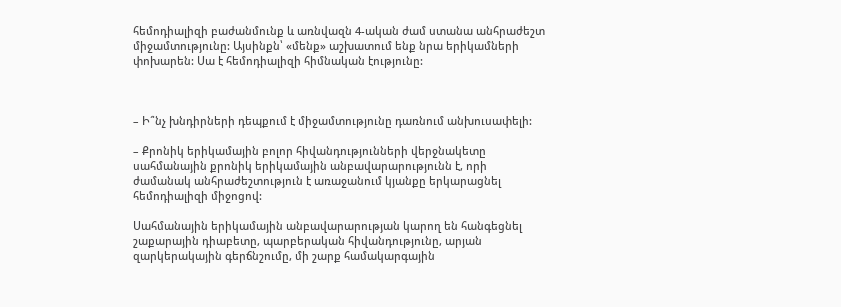հեմոդիալիզի բաժանմունք և առնվազն 4-ական ժամ ստանա անհրաժեշտ միջամտությունը: Այսինքն՝ «մենք» աշխատում ենք նրա երիկամների փոխարեն: Սա է հեմոդիալիզի հիմնական էությունը:



– Ի՞նչ խնդիրների դեպքում է միջամտությունը դառնում անխուսափելի:

– Քրոնիկ երիկամային բոլոր հիվանդությունների վերջնակետը սահմանային քրոնիկ երիկամային անբավարարությունն է, որի ժամանակ անհրաժեշտություն է առաջանում կյանքը երկարացնել հեմոդիալիզի միջոցով:

Սահմանային երիկամային անբավարարության կարող են հանգեցնել շաքարային դիաբետը, պարբերական հիվանդությունը, արյան զարկերակային գերճնշումը, մի շարք համակարգային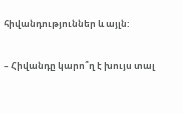հիվանդություններ և այլն:

– Հիվանդը կարո՞ղ է խույս տալ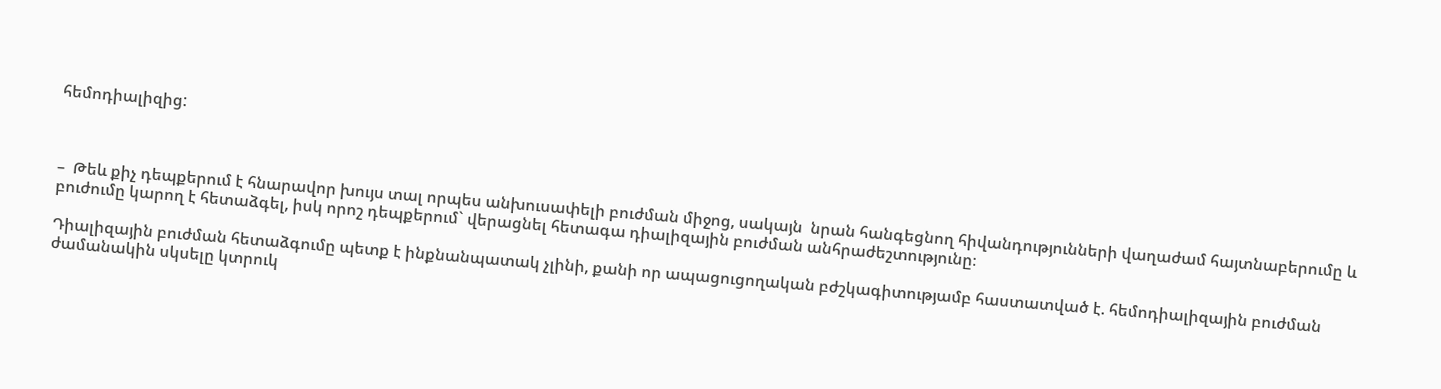հեմոդիալիզից:



–  Թեև քիչ դեպքերում է հնարավոր խույս տալ որպես անխուսափելի բուժման միջոց, սակայն  նրան հանգեցնող հիվանդությունների վաղաժամ հայտնաբերումը և բուժումը կարող է հետաձգել, իսկ որոշ դեպքերում` վերացնել հետագա դիալիզային բուժման անհրաժեշտությունը։

Դիալիզային բուժման հետաձգումը պետք է ինքնանպատակ չլինի, քանի որ ապացուցողական բժշկագիտությամբ հաստատված է. հեմոդիալիզային բուժման ժամանակին սկսելը կտրուկ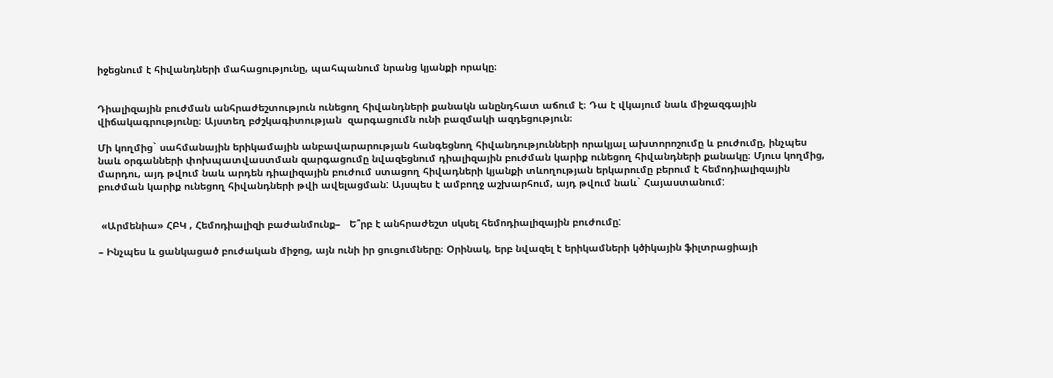իջեցնում է հիվանդների մահացությունը, պահպանում նրանց կյանքի որակը։


Դիալիզային բուժման անհրաժեշտություն ունեցող հիվանդների քանակն անընդհատ աճում է։ Դա է վկայում նաև միջազգային վիճակագրությունը։ Այստեղ բժշկագիտության  զարգացումն ունի բազմակի ազդեցություն։

Մի կողմից` սահմանային երիկամային անբավարարության հանգեցնող հիվանդությունների որակյալ ախտորոշումը և բուժումը, ինչպես նաև օրգանների փոխպատվաստման զարգացումը նվազեցնում դիալիզային բուժման կարիք ունեցող հիվանդների քանակը։ Մյուս կողմից, մարդու, այդ թվում նաև արդեն դիալիզային բուժում ստացող հիվադների կյանքի տևողության երկարումը բերում է հեմոդիալիզային բուժման կարիք ունեցող հիվանդների թվի ավելացման: Այսպես է ամբողջ աշխարհում, այդ թվում նաև` Հայաստանում:


 «Արմենիա» ՀԲԿ , Հեմոդիալիզի բաժանմունք–   Ե՞րբ է անհրաժեշտ սկսել հեմոդիալիզային բուժումը:

– Ինչպես և ցանկացած բուժական միջոց, այն ունի իր ցուցումները։ Օրինակ, երբ նվազել է երիկամների կծիկային ֆիլտրացիայի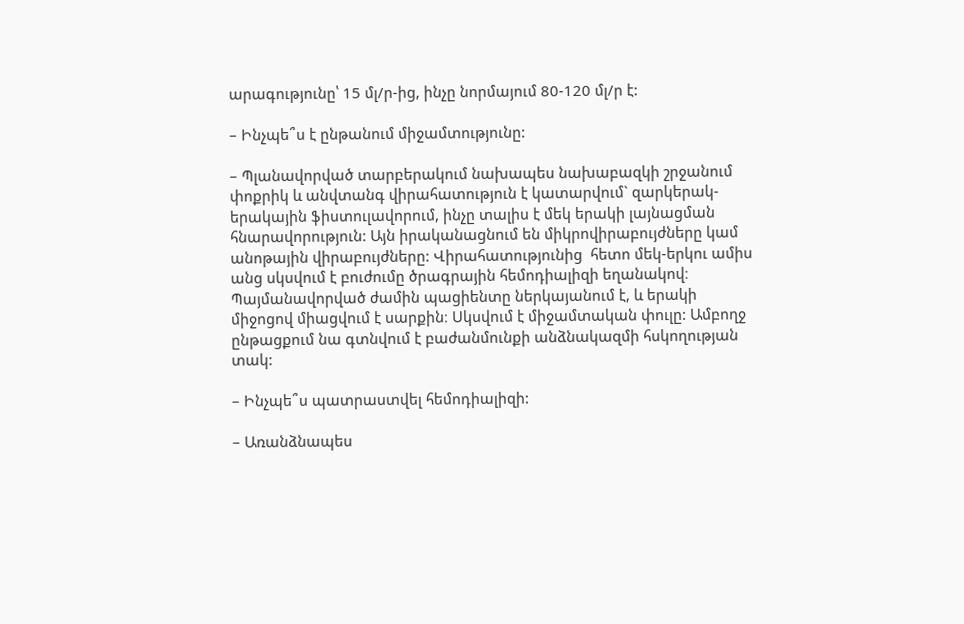արագությունը՝ 15 մլ/ր-ից, ինչը նորմայում 80-120 մլ/ր է:

– Ինչպե՞ս է ընթանում միջամտությունը:

– Պլանավորված տարբերակում նախապես նախաբազկի շրջանում փոքրիկ և անվտանգ վիրահատություն է կատարվում` զարկերակ-երակային ֆիստուլավորում, ինչը տալիս է մեկ երակի լայնացման հնարավորություն: Այն իրականացնում են միկրովիրաբույժները կամ անոթային վիրաբույժները: Վիրահատությունից  հետո մեկ-երկու ամիս անց սկսվում է բուժումը ծրագրային հեմոդիալիզի եղանակով։ Պայմանավորված ժամին պացիենտը ներկայանում է, և երակի միջոցով միացվում է սարքին։ Սկսվում է միջամտական փուլը: Ամբողջ ընթացքում նա գտնվում է բաժանմունքի անձնակազմի հսկողության տակ:

– Ինչպե՞ս պատրաստվել հեմոդիալիզի:

– Առանձնապես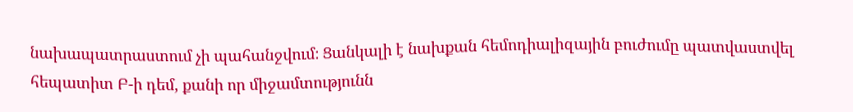նախապատրաստում չի պահանջվում։ Ցանկալի է նախքան հեմոդիալիզային բուժումը պատվաստվել հեպատիտ Բ-ի դեմ, քանի որ միջամտությունն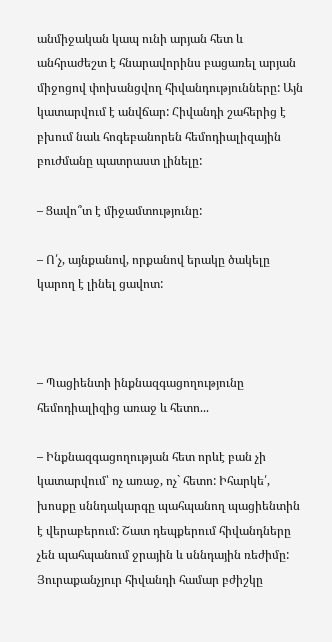անմիջական կապ ունի արյան հետ և անհրաժեշտ է հնարավորինս բացառել արյան միջոցով փոխանցվող հիվանդությունները: Այն կատարվում է անվճար: Հիվանդի շահերից է բխում նաև հոգեբանորեն հեմոդիալիզային բուժմանը պատրաստ լինելը:

– Ցավո՞տ է միջամտությունը:

– Ո՛չ, այնքանով, որքանով երակը ծակելը կարող է լինել ցավոտ:



– Պացիենտի ինքնազգացողությունը հեմոդիալիզից առաջ և հետո...

– Ինքնազգացողության հետ որևէ բան չի  կատարվում՝ ոչ առաջ, ոչ` հետո: Իհարկե՛, խոսքը սննդակարգը պահպանող պացիենտին է վերաբերում: Շատ դեպքերում հիվանդները չեն պահպանում ջրային և սննդային ռեժիմը: Յուրաքանչյուր հիվանդի համար բժիշկը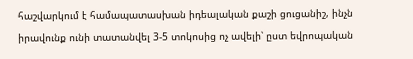հաշվարկում է համապատասխան իդեալական քաշի ցուցանիշ, ինչն իրավունք ունի տատանվել 3-5 տոկոսից ոչ ավելի՝ ըստ եվրոպական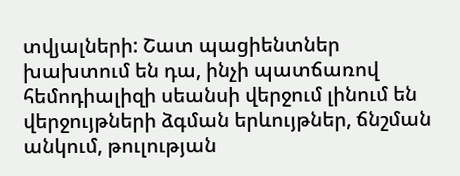տվյալների: Շատ պացիենտներ խախտում են դա, ինչի պատճառով հեմոդիալիզի սեանսի վերջում լինում են վերջույթների ձգման երևույթներ, ճնշման անկում, թուլության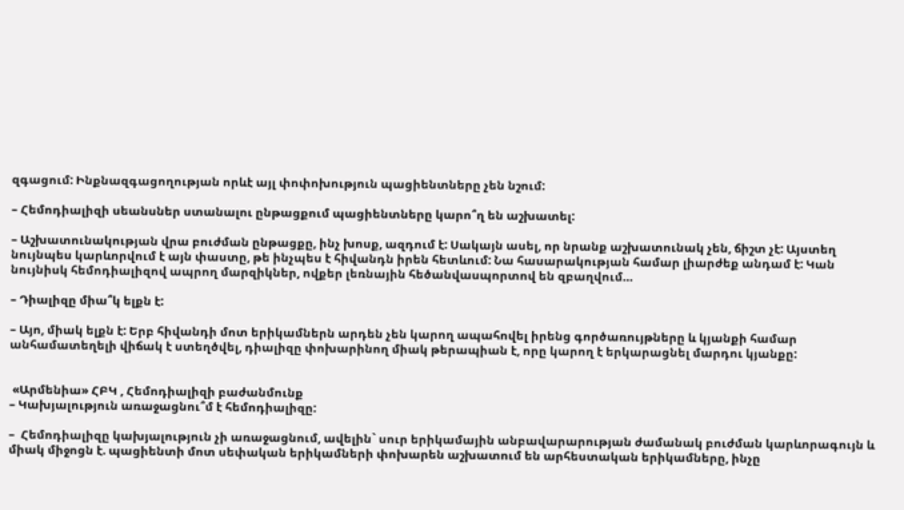զգացում: Ինքնազգացողության որևէ այլ փոփոխություն պացիենտները չեն նշում:

– Հեմոդիալիզի սեանսներ ստանալու ընթացքում պացիենտները կարո՞ղ են աշխատել:

– Աշխատունակության վրա բուժման ընթացքը, ինչ խոսք, ազդում է: Սակայն ասել, որ նրանք աշխատունակ չեն, ճիշտ չէ: Այստեղ նույնպես կարևորվում է այն փաստը, թե ինչպես է հիվանդն իրեն հետևում: Նա հասարակության համար լիարժեք անդամ է: Կան նույնիսկ հեմոդիալիզով ապրող մարզիկներ, ովքեր լեռնային հեծանվասպորտով են զբաղվում…

– Դիալիզը միա՞կ ելքն է:

– Այո, միակ ելքն է: Երբ հիվանդի մոտ երիկամներն արդեն չեն կարող ապահովել իրենց գործառույթները և կյանքի համար անհամատեղելի վիճակ է ստեղծվել, դիալիզը փոխարինող միակ թերապիան է, որը կարող է երկարացնել մարդու կյանքը:


 «Արմենիա» ՀԲԿ , Հեմոդիալիզի բաժանմունք
– Կախյալություն առաջացնու՞մ է հեմոդիալիզը:

–  Հեմոդիալիզը կախյալություն չի առաջացնում, ավելին` սուր երիկամային անբավարարության ժամանակ բուժման կարևորագույն և միակ միջոցն է. պացիենտի մոտ սեփական երիկամների փոխարեն աշխատում են արհեստական երիկամները, ինչը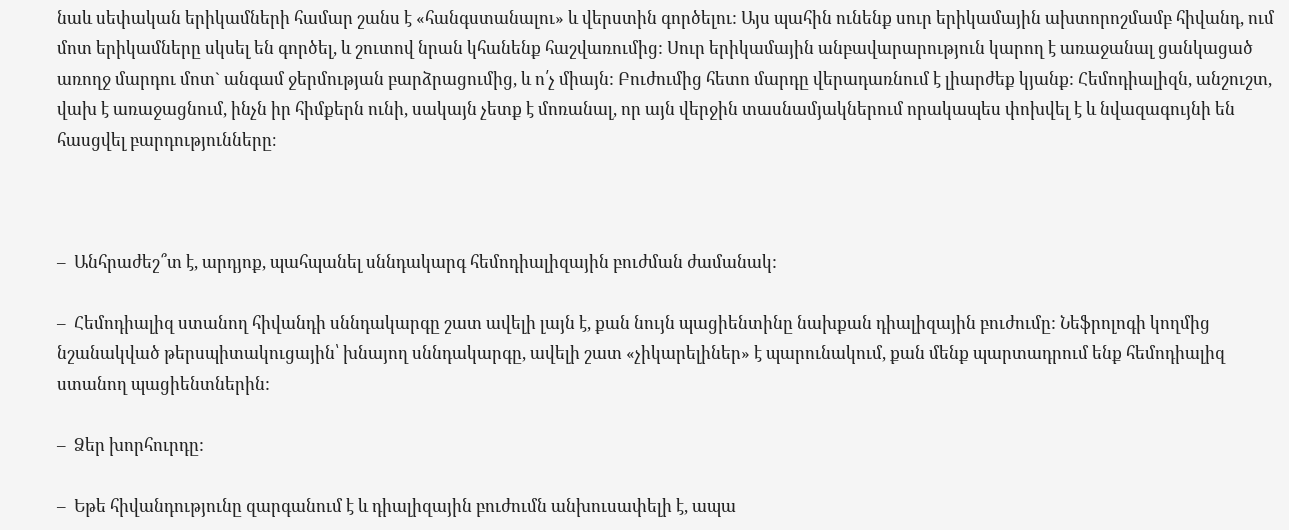նաև սեփական երիկամների համար շանս է «հանգստանալու» և վերստին գործելու: Այս պահին ունենք սուր երիկամային ախտորոշմամբ հիվանդ, ում մոտ երիկամները սկսել են գործել, և շուտով նրան կհանենք հաշվառումից: Սուր երիկամային անբավարարություն կարող է առաջանալ ցանկացած առողջ մարդու մոտ` անգամ ջերմության բարձրացումից, և ո՛չ միայն: Բուժումից հետո մարդը վերադառնում է լիարժեք կյանք: Հեմոդիալիզն, անշուշտ, վախ է առաջացնում, ինչն իր հիմքերն ունի, սակայն չետք է մոռանալ, որ այն վերջին տասնամյակներում որակապես փոխվել է և նվազագույնի են հասցվել բարդությունները։



–  Անհրաժեշ՞տ է, արդյոք, պահպանել սննդակարգ հեմոդիալիզային բուժման ժամանակ:

–  Հեմոդիալիզ ստանող հիվանդի սննդակարգը շատ ավելի լայն է, քան նույն պացիենտինը նախքան դիալիզային բուժումը: Նեֆրոլոգի կողմից նշանակված թերսպիտակուցային՝ խնայող սննդակարգը, ավելի շատ «չիկարելիներ» է պարունակում, քան մենք պարտադրում ենք հեմոդիալիզ ստանող պացիենտներին:

–  Ձեր խորհուրդը:

–  Եթե հիվանդությունը զարգանում է և դիալիզային բուժումն անխուսափելի է, ապա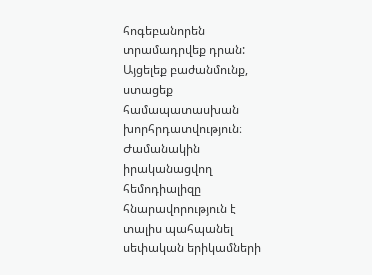հոգեբանորեն տրամադրվեք դրան: Այցելեք բաժանմունք, ստացեք համապատասխան խորհրդատվություն։ Ժամանակին իրականացվող հեմոդիալիզը հնարավորություն է տալիս պահպանել սեփական երիկամների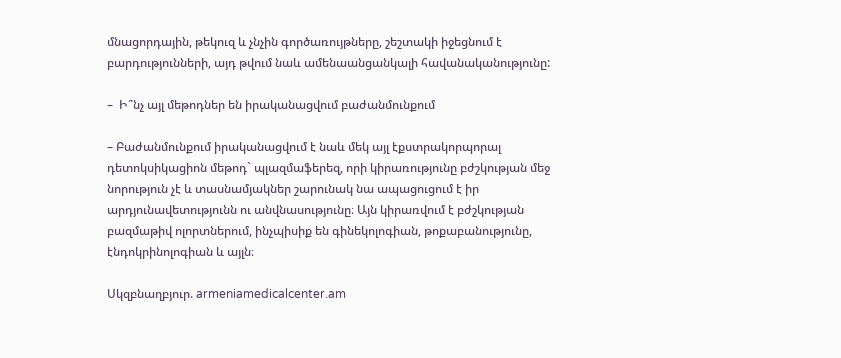մնացորդային, թեկուզ և չնչին գործառույթները, շեշտակի իջեցնում է բարդությունների, այդ թվում նաև ամենաանցանկալի հավանականությունը:

–  Ի՞նչ այլ մեթոդներ են իրականացվում բաժանմունքում

– Բաժանմունքում իրականացվում է նաև մեկ այլ էքստրակորպորալ դետոկսիկացիոն մեթոդ` պլազմաֆերեզ, որի կիրառությունը բժշկության մեջ նորություն չէ և տասնամյակներ շարունակ նա ապացուցում է իր արդյունավետությունն ու անվնասությունը։ Այն կիրառվում է բժշկության բազմաթիվ ոլորտներում, ինչպիսիք են գինեկոլոգիան, թոքաբանությունը, էնդոկրինոլոգիան և այլն։

Սկզբնաղբյուր. armeniamedicalcenter.am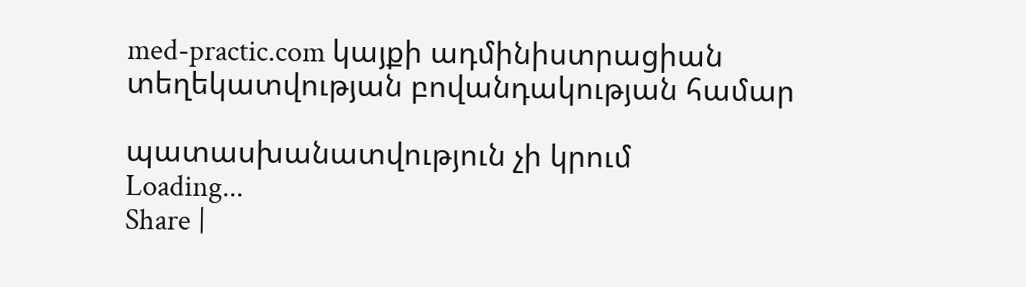med-practic.com կայքի ադմինիստրացիան տեղեկատվության բովանդակության համար

պատասխանատվություն չի կրում
Loading...
Share |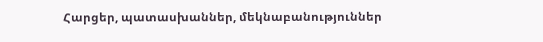Հարցեր, պատասխաններ, մեկնաբանություններ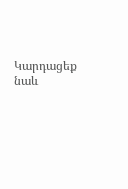Կարդացեք նաև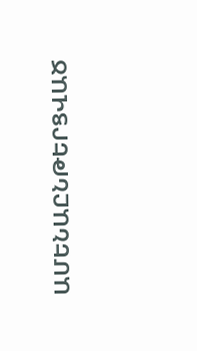ԱՄԵՆԱԸՆԹԵՐՑՎԱԾ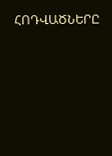ՀՈԴՎԱԾՆԵՐԸ